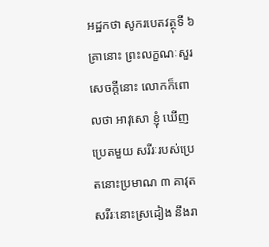អដ្ឋកថា សូករបេតវត្ថុទី ៦
គ្រានោះ ព្រះលក្ខណៈសួរសេចក្តីនោះ លោកក៏ពោលថា អាវុសោ ខ្ញុំ ឃើញប្រេតមួយ សរីរៈរបស់ប្រេតនោះប្រមាណ ៣ គាវុត សរីរៈនោះស្រដៀង នឹងរា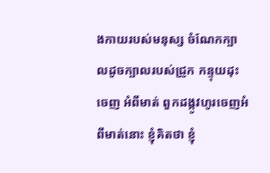ងកាយរបស់មនុស្ស ចំណែកក្បាលដូចក្បាលរបស់ជ្រូក កន្ទុយដុះចេញ អំពីមាត់ ពួកដង្កូវហូរចេញអំពីមាត់នោះ ខ្ញុំគិតថា ខ្ញុំ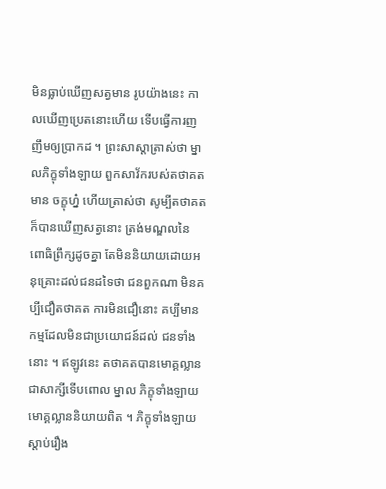មិនធ្លាប់ឃើញសត្វមាន រូបយ៉ាងនេះ កាលឃើញប្រេតនោះហើយ ទើបធ្វើការញញឹមឲ្យប្រាកដ ។ ព្រះសាស្តាត្រាស់ថា ម្នាលភិក្ខុទាំងឡាយ ពួកសាវ័ករបស់តថាគតមាន ចក្ខុហ្ន៎ ហើយត្រាស់ថា សូម្បីតថាគតក៏បានឃើញសត្វនោះ ត្រង់មណ្ឌលនៃ ពោធិព្រឹក្សដូចគ្នា តែមិននិយាយដោយអនុគ្រោះដល់ជនដទៃថា ជនពួកណា មិនគប្បីជឿតថាគត ការមិនជឿនោះ គប្បីមានកម្មដែលមិនជាប្រយោជន៍ដល់ ជនទាំងនោះ ។ ឥឡូវនេះ តថាគតបានមោគ្គល្លានជាសាក្សីទើបពោល ម្នាល ភិក្ខុទាំងឡាយ មោគ្គល្លាននិយាយពិត ។ ភិក្ខុទាំងឡាយស្តាប់រឿង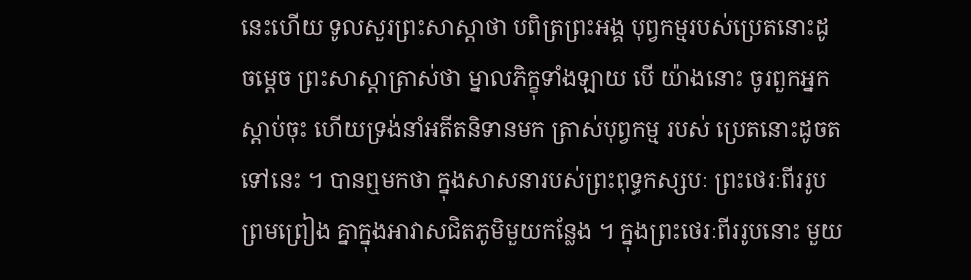នេះហើយ ទូលសួរព្រះសាស្តាថា បពិត្រព្រះអង្គ បុព្វកម្មរបស់ប្រេតនោះដូចម្តេច ព្រះសាស្តាត្រាស់ថា ម្នាលភិក្ខុទាំងឡាយ បើ យ៉ាងនោះ ចូរពួកអ្នកស្តាប់ចុះ ហើយទ្រង់នាំអតីតនិទានមក ត្រាស់បុព្វកម្ម របស់ ប្រេតនោះដូចតទៅនេះ ។ បានឮមកថា ក្នុងសាសនារបស់ព្រះពុទ្ធកស្សបៈ ព្រះថេរៈពីររូបព្រមព្រៀង គ្នាក្នុងអាវាសជិតភូមិមួយកន្លែង ។ ក្នុងព្រះថេរៈពីររូបនោះ មួយ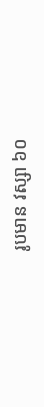រូបមាន វស្សា ៦០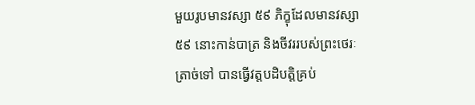មួយរូបមានវស្សា ៥៩ ភិក្ខុដែលមានវស្សា ៥៩ នោះកាន់បាត្រ និងចីវររបស់ព្រះថេរៈត្រាច់ទៅ បានធ្វើវត្តបដិបត្តិគ្រប់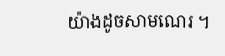យ៉ាងដូចសាមណេរ ។